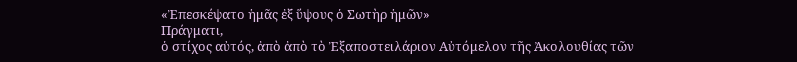«Ἐπεσκέψατο ἡμᾶς ἐξ ὕψους ὁ Σωτὴρ ἡμῶν»
Πράγματι,
ὁ στίχος αὐτός, ἀπὸ ἀπὸ τὸ Ἐξαποστειλάριον Αὐτόμελον τῆς Ἀκολουθίας τῶν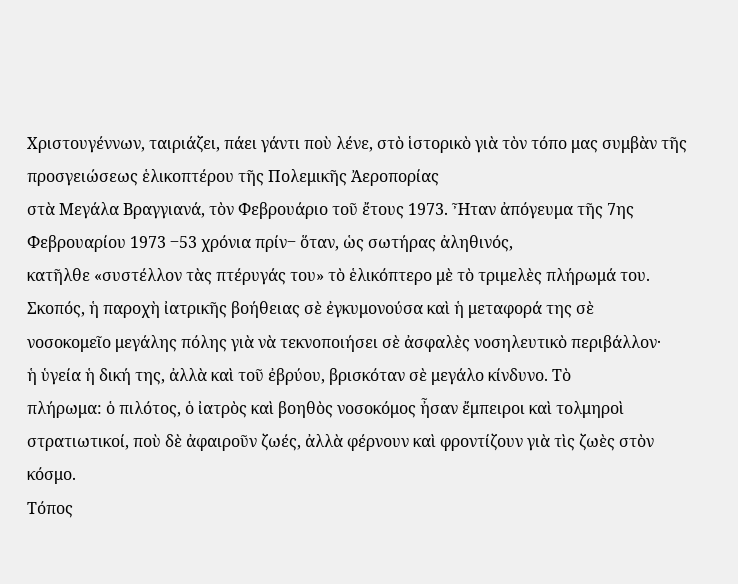Χριστουγέννων, ταιριάζει, πάει γάντι ποὺ λένε, στὸ ἱστορικὸ γιὰ τὸν τόπο μας συμβὰν τῆς προσγειώσεως ἑλικοπτέρου τῆς Πολεμικῆς Ἀεροπορίας
στὰ Μεγάλα Βραγγιανά, τὸν Φεβρουάριο τοῦ ἔτους 1973. Ἦταν ἀπόγευμα τῆς 7ης
Φεβρουαρίου 1973 ‒53 χρόνια πρίν‒ ὅταν, ὡς σωτήρας ἀληθινός,
κατῆλθε «συστέλλον τὰς πτέρυγάς του» τὸ ἑλικόπτερο μὲ τὸ τριμελὲς πλήρωμά του.
Σκοπός, ἡ παροχὴ ἰατρικῆς βοήθειας σὲ ἐγκυμονούσα καὶ ἡ μεταφορά της σὲ
νοσοκομεῖο μεγάλης πόλης γιὰ νὰ τεκνοποιήσει σὲ ἀσφαλὲς νοσηλευτικὸ περιβάλλον·
ἡ ὑγεία ἡ δική της, ἀλλὰ καὶ τοῦ ἐβρύου, βρισκόταν σὲ μεγάλο κίνδυνο. Τὸ
πλήρωμα: ὁ πιλότος, ὁ ἰατρὸς καὶ βοηθὸς νοσοκόμος ἦσαν ἔμπειροι καὶ τολμηροὶ
στρατιωτικοί, ποὺ δὲ ἀφαιροῦν ζωές, ἀλλὰ φέρνουν καὶ φροντίζουν γιὰ τὶς ζωὲς στὸν
κόσμο.
Τόπος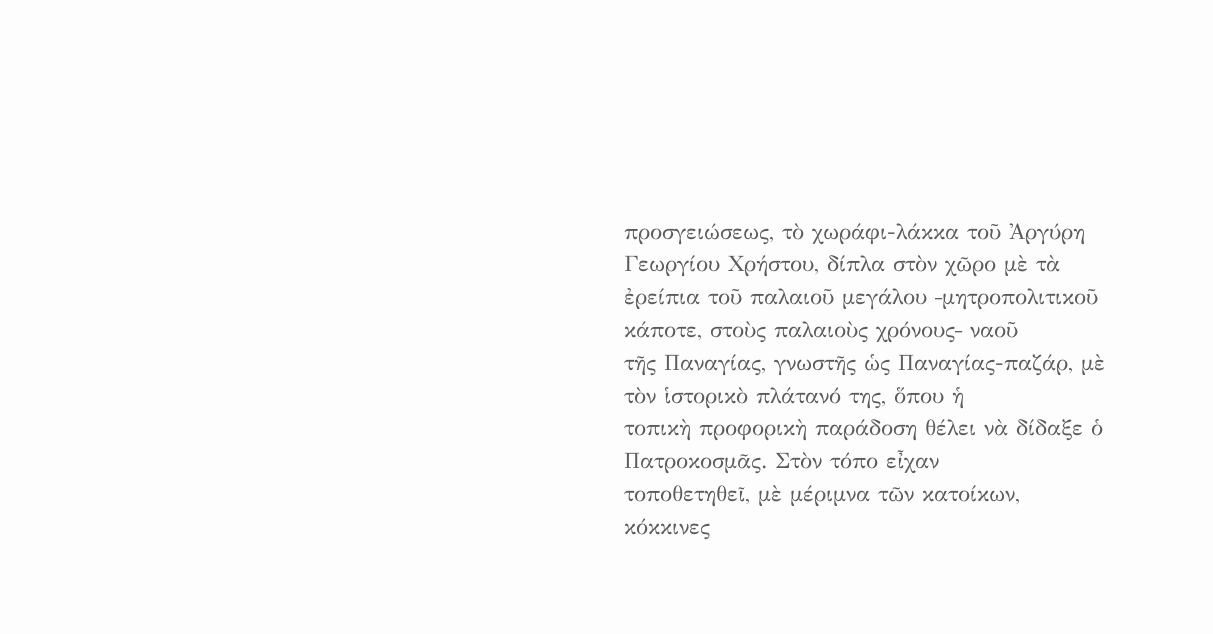προσγειώσεως, τὸ χωράφι-λάκκα τοῦ Ἀργύρη Γεωργίου Χρήστου, δίπλα στὸν χῶρο μὲ τὰ
ἐρείπια τοῦ παλαιοῦ μεγάλου ‒μητροπολιτικοῦ κάποτε, στοὺς παλαιοὺς χρόνους‒ ναοῦ
τῆς Παναγίας, γνωστῆς ὡς Παναγίας-παζάρ, μὲ τὸν ἱστορικὸ πλάτανό της, ὅπου ἡ
τοπικὴ προφορικὴ παράδοση θέλει νὰ δίδαξε ὁ Πατροκοσμᾶς. Στὸν τόπο εἶχαν
τοποθετηθεῖ, μὲ μέριμνα τῶν κατοίκων, κόκκινες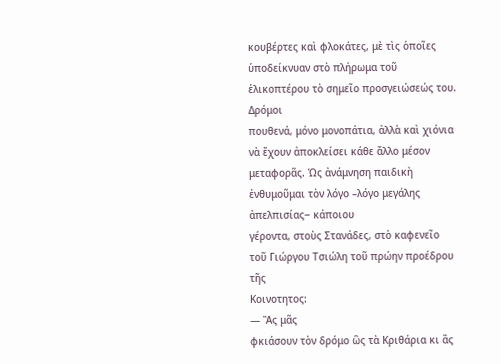κουβέρτες καὶ φλοκάτες, μὲ τὶς ὁποῖες
ὑποδείκνυαν στὸ πλήρωμα τοῦ ἑλικοπτέρου τὸ σημεῖο προσγειώσεώς του.
Δρόμοι
πουθενά, μόνο μονοπάτια, ἀλλὰ καὶ χιόνια νὰ ἔχουν ἀποκλείσει κάθε ἄλλο μέσον
μεταφορᾶς. Ὡς ἀνάμνηση παιδικὴ ἐνθυμοῦμαι τὸν λόγο –λόγο μεγάλης ἀπελπισίας‒ κάποιου
γέροντα, στοὺς Στανάδες, στὸ καφενεῖο τοῦ Γιώργου Τσιώλη τοῦ πρώην προέδρου τῆς
Κοινοτητος:
— Ἂς μᾶς
φκιάσουν τὸν δρόμο ὣς τὰ Κριθάρια κι ἂς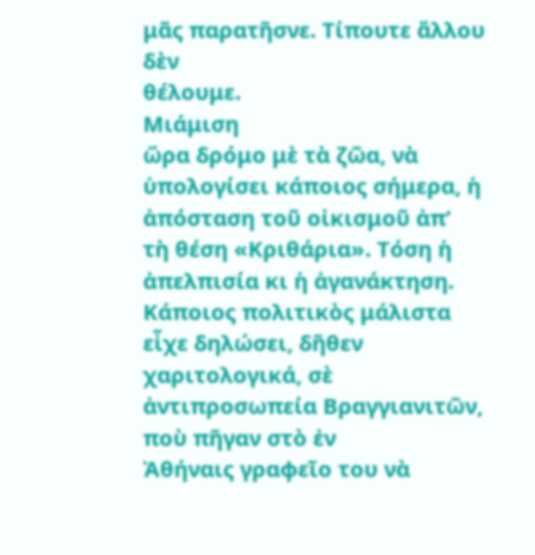μᾶς παρατῆσνε. Τίπουτε ἄλλου δὲν
θέλουμε.
Μιάμιση
ὥρα δρόμο μὲ τὰ ζῶα, νὰ ὑπολογίσει κάποιος σήμερα, ἡ ἀπόσταση τοῦ οἰκισμοῦ ἀπ’
τὴ θέση «Κριθάρια». Τόση ἡ ἀπελπισία κι ἡ ἀγανάκτηση. Κάποιος πολιτικὸς μάλιστα
εἶχε δηλώσει, δῆθεν χαριτολογικά, σὲ ἀντιπροσωπεία Βραγγιανιτῶν, ποὺ πῆγαν στὸ ἐν
Ἀθήναις γραφεῖο του νὰ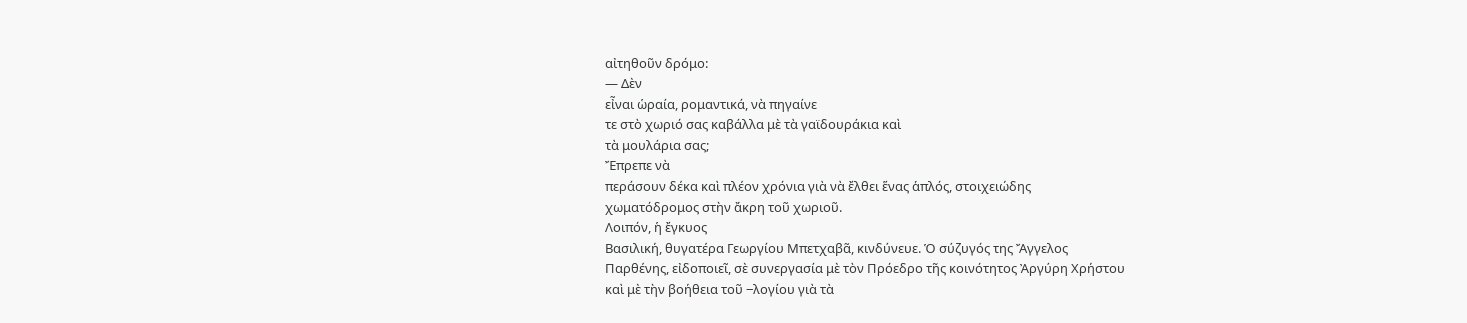αἰτηθοῦν δρόμο:
— Δὲν
εἶναι ὡραία, ρομαντικά, νὰ πηγαίνε
τε στὸ χωριό σας καβάλλα μὲ τὰ γαϊδουράκια καὶ
τὰ μουλάρια σας;
Ἔπρεπε νὰ
περάσουν δέκα καὶ πλέον χρόνια γιὰ νὰ ἔλθει ἕνας ἁπλός, στοιχειώδης
χωματόδρομος στὴν ἄκρη τοῦ χωριοῦ.
Λοιπόν, ἡ ἔγκυος
Βασιλική, θυγατέρα Γεωργίου Μπετχαβᾶ, κινδύνευε. Ὁ σύζυγός της Ἄγγελος
Παρθένης, εἰδοποιεῖ, σὲ συνεργασία μὲ τὸν Πρόεδρο τῆς κοινότητος Ἀργύρη Χρήστου
καὶ μὲ τὴν βοήθεια τοῦ ‒λογίου γιὰ τὰ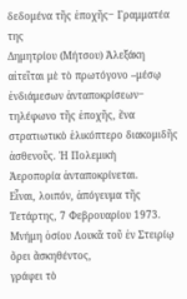δεδομένα τῆς ἐποχῆς‒ Γραμματέα της
Δημητρίου (Μήτσου) Ἀλεξάκη αἰτεῖται μὲ τὸ πρωτόγονο –μέσῳ ἐνδιάμεσων ἀνταποκρίσεων‒
τηλέφωνο τῆς ἐποχῆς, ἕνα στρατιωτικὸ ἑλικόπτερο διακομιδῆς ἀσθενοῦς. Ἡ Πολεμικὴ
Ἀεροπορία ἀνταποκρίνεται.
Εἶναι, λοιπόν, ἀπόγευμα τῆς
Τετάρτης, 7 Φεβρουαρίου 1973. Μνήμη ὁσίου Λουκᾶ τοῦ ἐν Στειρίῳ ὄρει ἄσκηθέντος,
γράφει τὸ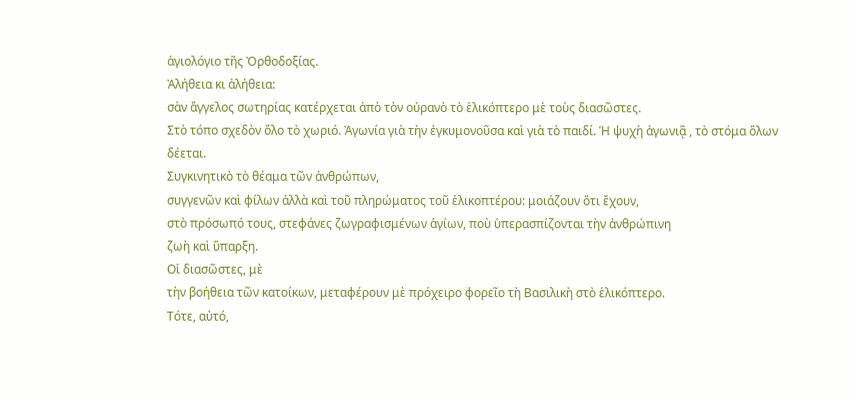ἁγιολόγιο τῆς Ὀρθοδοξίας.
Ἀλήθεια κι ἀλήθεια:
σὰν ἄγγελος σωτηρίας κατέρχεται ἀπὸ τὸν οὐρανὸ τὸ ἑλικόπτερο μὲ τοὺς διασῶστες.
Στὸ τόπο σχεδὸν ὅλο τὸ χωριό. Ἀγωνία γιὰ τὴν ἐγκυμονοῦσα καὶ γιὰ τὸ παιδί. Ἡ ψυχὴ ἀγωνιᾷ , τὸ στόμα ὅλων
δέεται.
Συγκινητικὸ τὸ θέαμα τῶν ἀνθρώπων,
συγγενῶν καὶ φίλων ἀλλὰ καὶ τοῦ πληρώματος τοῦ ἑλικοπτέρου: μοιάζουν ὅτι ἔχουν,
στὸ πρόσωπό τους, στεφάνες ζωγραφισμένων ἁγίων, ποὺ ὑπερασπίζονται τὴν ἀνθρώπινη
ζωὴ καὶ ὕπαρξη.
Οἱ διασῶστες, μὲ
τὴν βοήθεια τῶν κατοίκων, μεταφέρουν μὲ πρόχειρο φορεῖο τὴ Βασιλικὴ στὸ ἑλικόπτερο.
Τότε, αὐτό,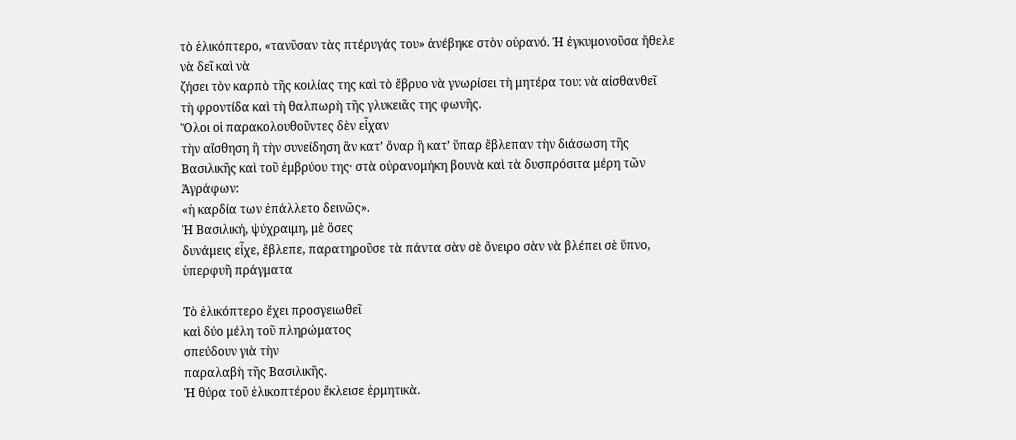τὸ ἑλικόπτερο, «τανῦσαν τὰς πτέρυγάς του» ἀνέβηκε στὸν οὐρανό. Ἡ ἐγκυμονοῦσα ἤθελε νὰ δεῖ καὶ νὰ
ζήσει τὸν καρπὸ τῆς κοιλίας της καὶ τὸ ἔβρυο νὰ γνωρίσει τὴ μητέρα του: νὰ αἰσθανθεῖ
τὴ φροντίδα καὶ τὴ θαλπωρὴ τῆς γλυκειᾶς της φωνῆς.
Ὅλοι οἱ παρακολουθοῦντες δὲν εἶχαν
τὴν αἴσθηση ἢ τὴν συνείδηση ἂν κατ’ ὄναρ ἢ κατ’ ὕπαρ ἔβλεπαν τὴν διάσωση τῆς
Βασιλικῆς καὶ τοῦ ἐμβρύου της· στὰ οὐρανομήκη βουνὰ καὶ τὰ δυσπρόσιτα μέρη τῶν Ἀγράφων:
«ἡ καρδία των ἐπάλλετο δεινῶς».
Ἡ Βασιλική, ψύχραιμη, μὲ ὅσες
δυνάμεις εἶχε, ἔβλεπε, παρατηροῦσε τὰ πάντα σὰν σὲ ὄνειρο σὰν νὰ βλέπει σὲ ὕπνο,
ὑπερφυῆ πράγματα

Τὸ ἑλικόπτερο ἔχει προσγειωθεῖ
καὶ δύο μέλη τοῦ πληρώματος
σπεύδουν γιὰ τὴν
παραλαβὴ τῆς Βασιλικῆς.
Ἡ θύρα τοῦ ἑλικοπτέρου ἔκλεισε ἑρμητικὰ.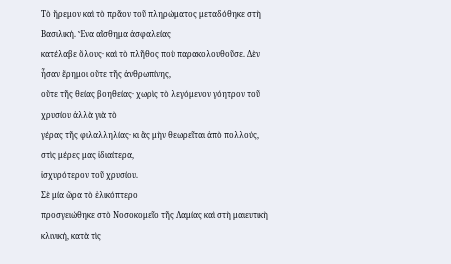Τὸ ἤρεμον καὶ τὸ πρᾶον τοῦ πληρώματος μεταδόθηκε στὴ Βασιλική. Ἕνα αἴσθημα ἀσφαλείας
κατέλαβε ὅλους· καὶ τὸ πλῆθος ποὺ παρακολουθοῦσε. Δὲν ἦσαν ἔρημοι οὔτε τῆς ἀνθρωπίνης,
οὔτε τῆς θείας βοηθείας· χωρὶς τὸ λεγόμενον γόητρον τοῦ χρυσίου ἀλλὰ γιὰ τὸ
γέρας τῆς φιλαλληλίας· κι ἂς μὴν θεωρεῖται ἀπὸ πολλούς, στὶς μέρες μας ἰδιαίτερα,
ἰσχυρότερον τοῦ χρυσίου.
Σὲ μία ὥρα τὸ ἑλικόπτερο
προσγειώθηκε στὸ Νοσοκομεῖο τῆς Λαμίας καὶ στὴ μαιευτικὴ κλινική, κατὰ τὶς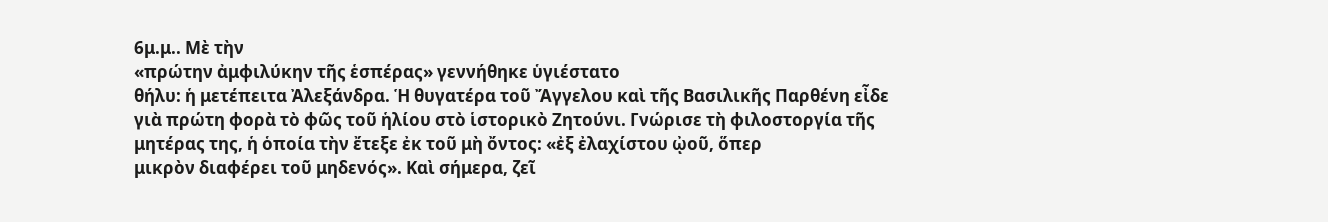6μ.μ.. Μὲ τὴν
«πρώτην ἀμφιλύκην τῆς ἑσπέρας» γεννήθηκε ὑγιέστατο
θήλυ: ἡ μετέπειτα Ἀλεξάνδρα. Ἡ θυγατέρα τοῦ Ἄγγελου καὶ τῆς Βασιλικῆς Παρθένη εἶδε
γιὰ πρώτη φορὰ τὸ φῶς τοῦ ἡλίου στὸ ἱστορικὸ Ζητούνι. Γνώρισε τὴ φιλοστοργία τῆς
μητέρας της, ἡ ὁποία τὴν ἔτεξε ἐκ τοῦ μὴ ὄντος: «ἐξ ἐλαχίστου ᾠοῦ, ὅπερ
μικρὸν διαφέρει τοῦ μηδενός». Καὶ σήμερα, ζεῖ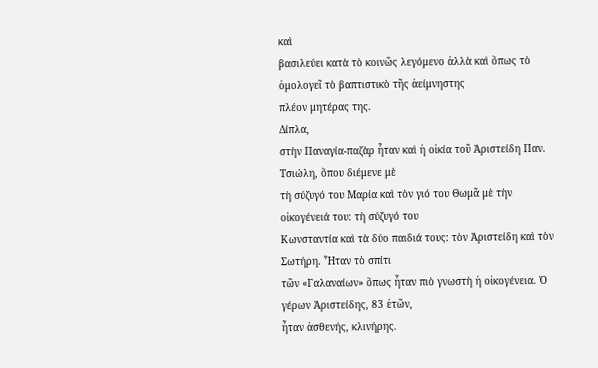καὶ
βασιλεύει κατὰ τὸ κοινῶς λεγόμενο ἀλλὰ καὶ ὅπως τὸ ὁμολογεῖ τὸ βαπτιστικὸ τῆς ἀείμνηστης
πλέον μητέρας της.
Δίπλα,
στὴν Παναγία-παζὰρ ἦταν καὶ ἡ οἰκία τοῦ Ἀριστείδη Παν. Τσιώλη, ὅπου διέμενε μὲ
τὴ σύζυγό του Μαρία καὶ τὸν γιό του Θωμᾶ μὲ τὴν οἰκογένειά του: τὴ σύζυγό του
Κωνσταντία καὶ τὰ δύο παιδιά τους: τὸν Ἀριστείδη καὶ τὸν Σωτήρη. Ἦταν τὸ σπίτι
τῶν «Γαλαναίων» ὅπως ἦταν πιὸ γνωστὴ ἡ οἰκογένεια. Ὁ γέρων Ἀριστείδης, 83 ἐτῶν,
ἦταν ἀσθενής, κλινήρης.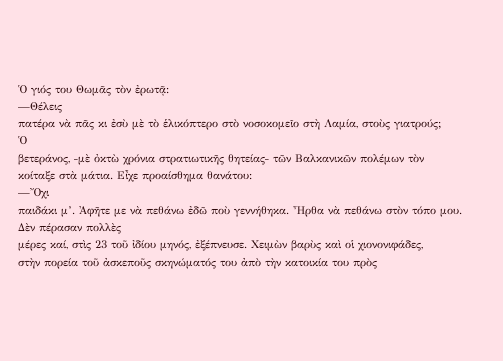Ὁ γιός του Θωμᾶς τὸν ἐρωτᾷ:
—Θέλεις
πατέρα νὰ πᾶς κι ἐσὺ μὲ τὸ ἑλικόπτερο στὸ νοσοκομεῖο στὴ Λαμία, στοὺς γιατρούς;
Ὁ
βετεράνος, ‒μὲ ὀκτὼ χρόνια στρατιωτικῆς θητείας‒ τῶν Βαλκανικῶν πολέμων τὸν
κοίταξε στὰ μάτια. Εἶχε προαίσθημα θανάτου:
—Ὄχι
παιδάκι μ’. Ἀφῆτε με νὰ πεθάνω ἐδῶ ποὺ γεννήθηκα. Ἦρθα νὰ πεθάνω στὸν τόπο μου.
Δὲν πέρασαν πολλὲς
μέρες καί, στὶς 23 τοῦ ἰδίου μηνός, ἐξέπνευσε. Χειμὼν βαρὺς καὶ οἱ χιονονιφάδες,
στὴν πορεία τοῦ ἀσκεποῦς σκηνώματός του ἀπὸ τὴν κατοικία του πρὸς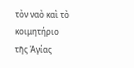τὸν ναὸ καὶ τὸ
κοιμητήριο τῆς Ἁγίας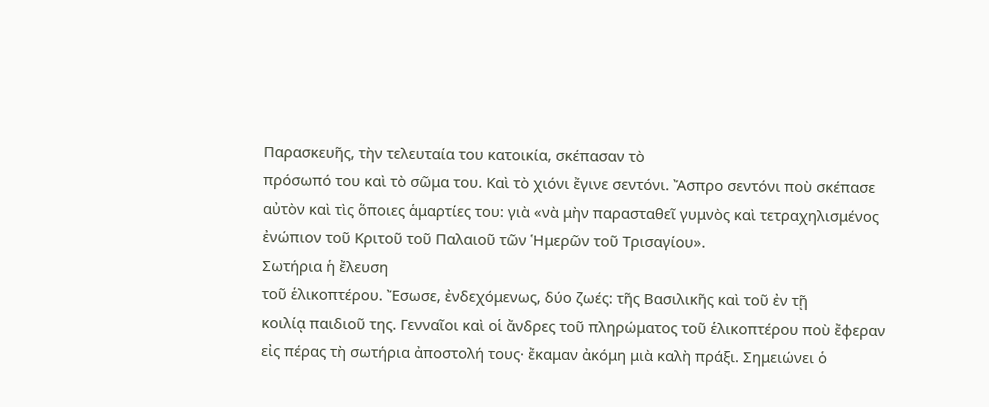Παρασκευῆς, τὴν τελευταία του κατοικία, σκέπασαν τὸ
πρόσωπό του καὶ τὸ σῶμα του. Καὶ τὸ χιόνι ἔγινε σεντόνι. Ἄσπρο σεντόνι ποὺ σκέπασε
αὐτὸν καὶ τὶς ὅποιες ἁμαρτίες του: γιὰ «νὰ μὴν παρασταθεῖ γυμνὸς καὶ τετραχηλισμένος
ἐνώπιον τοῦ Κριτοῦ τοῦ Παλαιοῦ τῶν Ἡμερῶν τοῦ Τρισαγίου».
Σωτήρια ἡ ἔλευση
τοῦ ἑλικοπτέρου. Ἔσωσε, ἐνδεχόμενως, δύο ζωές: τῆς Βασιλικῆς καὶ τοῦ ἐν τῇ
κοιλίᾳ παιδιοῦ της. Γενναῖοι καὶ οἱ ἄνδρες τοῦ πληρώματος τοῦ ἑλικοπτέρου ποὺ ἔφεραν
εἰς πέρας τὴ σωτήρια ἀποστολή τους· ἔκαμαν ἀκόμη μιὰ καλὴ πράξι. Σημειώνει ὁ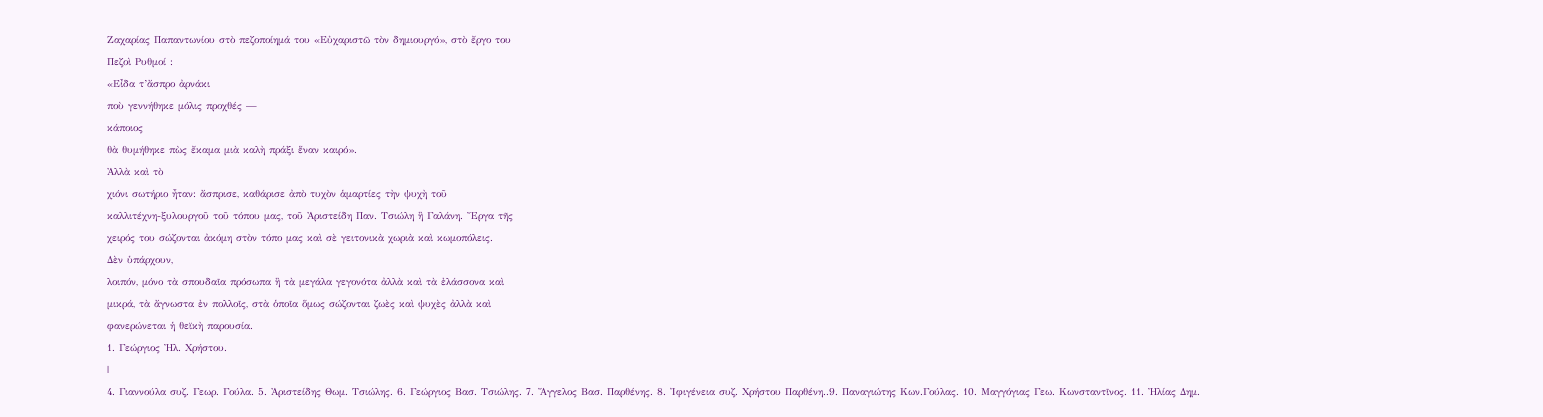Ζαχαρίας Παπαντωνίου στὸ πεζοποίημά του «Εὐχαριστῶ τὸν δημιουργό», στὸ ἔργο του
Πεζοὶ Ρυθμοί :
«Εἶδα τ’ἄσπρο ἀρνάκι
ποὺ γεννήθηκε μόλις προχθές —
κάποιος
θὰ θυμήθηκε πὼς ἔκαμα μιὰ καλὴ πράξι ἕναν καιρό».
Ἀλλὰ καὶ τὸ
χιόνι σωτήριο ἦταν: ἄσπρισε, καθάρισε ἀπὸ τυχὸν ἁμαρτίες τὴν ψυχὴ τοῦ
καλλιτέχνη-ξυλουργοῦ τοῦ τόπου μας, τοῦ Ἀριστείδη Παν. Τσιώλη ἢ Γαλάνη. Ἔργα τῆς
χειρός του σώζονται ἀκόμη στὸν τόπο μας καὶ σὲ γειτονικὰ χωριὰ καὶ κωμοπόλεις.
Δὲν ὑπάρχουν,
λοιπόν, μόνο τὰ σπουδαῖα πρόσωπα ἢ τὰ μεγάλα γεγονότα ἀλλὰ καὶ τὰ ἐλάσσονα καὶ
μικρά, τὰ ἄγνωστα ἐν πολλοῖς, στὰ ὁποῖα ὅμως σώζονται ζωὲς καὶ ψυχὲς ἀλλὰ καὶ
φανερώνεται ἡ θεϊκὴ παρουσία.
1. Γεώργιος Ἠλ. Χρήστου.
|
4. Γιαννούλα συζ. Γεωρ. Γούλα. 5. Ἀριστείδης Θωμ. Τσιώλης. 6. Γεώργιος Βασ. Τσιώλης. 7. Ἄγγελος Βασ. Παρθένης. 8. Ἰφιγένεια συζ. Χρήστου Παρθένη..9. Παναγιώτης Κων.Γούλας. 10. Μαγγόγιας Γεω. Κωνσταντῖνος. 11. Ἠλίας Δημ.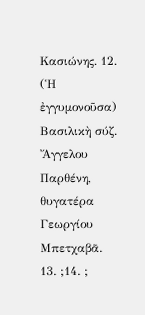Κασιώνης. 12. (Ἡ ἐγγυμονοῦσα) Βασιλικὴ σύζ. Ἄγγελου Παρθένη, θυγατέρα Γεωργίου Μπετχαβᾶ. 13. ;14. ;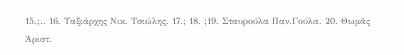15.;.. 16. Ταξιάρχης Νικ. Τσιώλης. 17.; 18. ;19. Σταυρούλα Παν.Γούλα. 20. Θωμᾶς Ἀριστ.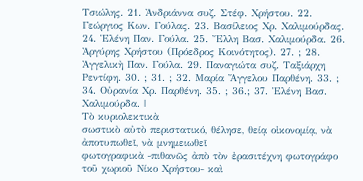Τσιώλης. 21. Ἀνδριάννα συζ. Στέφ. Χρήστου. 22. Γεώργιος Κων. Γούλας. 23. Βασίλειος Χρ. Χαλιμούρδας. 24. Ἑλένη Παν. Γούλα. 25. Ἔλλη Βασ. Χαλιμούρδα. 26. Ἀργύρης Χρήστου (Πρόεδρος Κοινότητος). 27. ; 28. Ἀγγελικὴ Παν. Γούλα. 29. Παναγιώτα συζ. Ταξιάρχη Ρεντίφη. 30. ; 31. ; 32. Μαρία Ἄγγελου Παρθένη. 33. ; 34. Οὐρανία Χρ. Παρθένη. 35. ; 36.; 37. Ἑλένη Βασ. Χαλιμούρδα. |
Τὸ κυριολεκτικὰ
σωστικὸ αὐτὸ περιστατικό, θέλησε, θείᾳ οἰκονομίᾳ, νὰ ἀποτυπωθεῖ, νὰ μνημειωθεῖ
φωτογραφικὰ ‒πιθανῶς ἀπὸ τὸν ἐρασιτέχνη φωτογράφο τοῦ χωριοῦ Νίκο Χρήστου‒ καὶ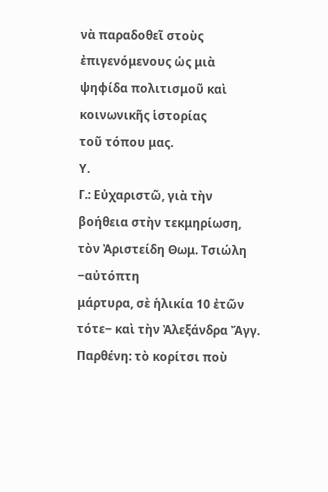νὰ παραδοθεῖ στοὺς ἐπιγενόμενους ὡς μιὰ ψηφίδα πολιτισμοῦ καὶ κοινωνικῆς ἱστορίας
τοῦ τόπου μας.
Υ.
Γ.: Εὐχαριστῶ, γιὰ τὴν βοήθεια στὴν τεκμηρίωση, τὸν Ἀριστείδη Θωμ. Τσιώλη ‒αὐτόπτη
μάρτυρα, σὲ ἡλικία 10 ἐτῶν τότε‒ καὶ τὴν Ἀλεξάνδρα Ἄγγ. Παρθένη: τὸ κορίτσι ποὺ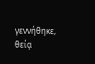γεννήθηκε, θείᾳ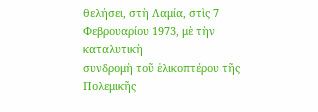θελήσει, στὴ Λαμία, στὶς 7 Φεβρουαρίου 1973, μὲ τὴν καταλυτικὴ
συνδρομὴ τοῦ ἑλικοπτέρου τῆς Πολεμικῆς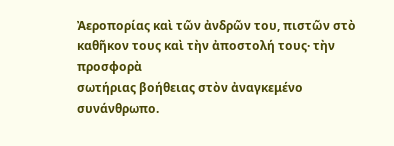Ἀεροπορίας καὶ τῶν ἀνδρῶν του, πιστῶν στὸ καθῆκον τους καὶ τὴν ἀποστολή τους· τὴν προσφορὰ
σωτήριας βοήθειας στὸν ἀναγκεμένο συνάνθρωπο.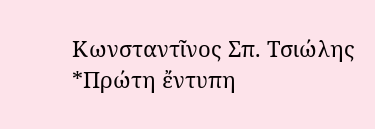Κωνσταντῖνος Σπ. Τσιώλης
*Πρώτη ἔντυπη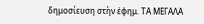δημοσίευση στὴν ἐφημ. ΤΑ ΜΕΓΑΛΑ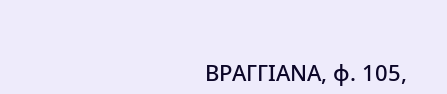ΒΡΑΓΓΙΑΝΑ, φ. 105,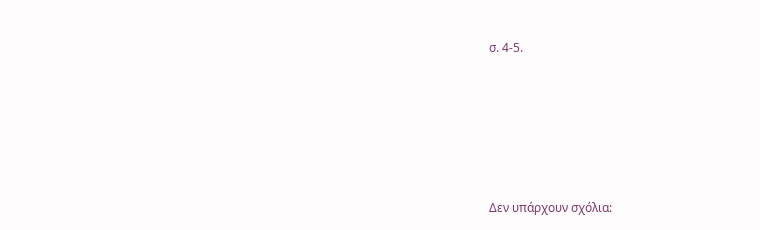σ. 4-5.





Δεν υπάρχουν σχόλια: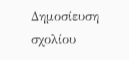Δημοσίευση σχολίου